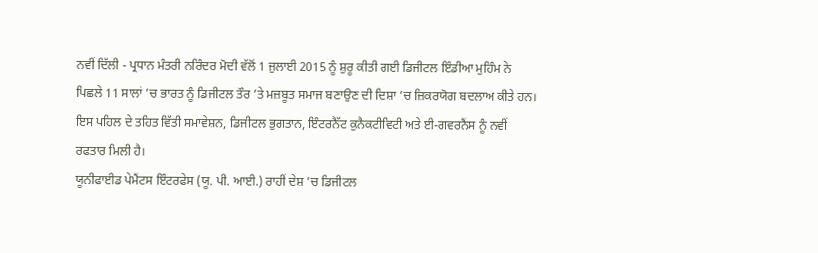ਨਵੀਂ ਦਿੱਲੀ - ਪ੍ਰਧਾਨ ਮੰਤਰੀ ਨਰਿੰਦਰ ਮੋਦੀ ਵੱਲੋਂ 1 ਜੁਲਾਈ 2015 ਨੂੰ ਸ਼ੁਰੂ ਕੀਤੀ ਗਈ ਡਿਜੀਟਲ ਇੰਡੀਆ ਮੁਹਿੰਮ ਨੇ ਪਿਛਲੇ 11 ਸਾਲਾਂ ’ਚ ਭਾਰਤ ਨੂੰ ਡਿਜੀਟਲ ਤੌਰ ’ਤੇ ਮਜ਼ਬੂਤ ਸਮਾਜ ਬਣਾਉਣ ਦੀ ਦਿਸ਼ਾ ’ਚ ਜ਼ਿਕਰਯੋਗ ਬਦਲਾਅ ਕੀਤੇ ਹਨ। ਇਸ ਪਹਿਲ ਦੇ ਤਹਿਤ ਵਿੱਤੀ ਸਮਾਵੇਸ਼ਨ, ਡਿਜੀਟਲ ਭੁਗਤਾਨ, ਇੰਟਰਨੈੱਟ ਕੁਨੈਕਟੀਵਿਟੀ ਅਤੇ ਈ-ਗਵਰਨੈਂਸ ਨੂੰ ਨਵੀਂ ਰਫਤਾਰ ਮਿਲੀ ਹੈ।
ਯੂਨੀਫਾਈਡ ਪੇਮੈਂਟਸ ਇੰਟਰਫੇਸ (ਯੂ. ਪੀ. ਆਈ.) ਰਾਹੀਂ ਦੇਸ਼ ’ਚ ਡਿਜੀਟਲ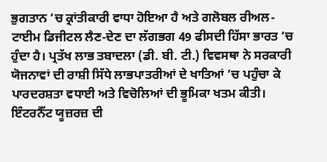ਭੁਗਤਾਨ ’ਚ ਕ੍ਰਾਂਤੀਕਾਰੀ ਵਾਧਾ ਹੋਇਆ ਹੈ ਅਤੇ ਗਲੋਬਲ ਰੀਅਲ-ਟਾਈਮ ਡਿਜੀਟਲ ਲੈਣ-ਦੇਣ ਦਾ ਲੱਗਭਗ 49 ਫੀਸਦੀ ਹਿੱਸਾ ਭਾਰਤ ’ਚ ਹੁੰਦਾ ਹੈ। ਪ੍ਰਤੱਖ ਲਾਭ ਤਬਾਦਲਾ (ਡੀ. ਬੀ. ਟੀ.) ਵਿਵਸਥਾ ਨੇ ਸਰਕਾਰੀ ਯੋਜਨਾਵਾਂ ਦੀ ਰਾਸ਼ੀ ਸਿੱਧੇ ਲਾਭਪਾਤਰੀਆਂ ਦੇ ਖਾਤਿਆਂ ’ਚ ਪਹੁੰਚਾ ਕੇ ਪਾਰਦਰਸ਼ਤਾ ਵਧਾਈ ਅਤੇ ਵਿਚੋਲਿਆਂ ਦੀ ਭੂਮਿਕਾ ਖਤਮ ਕੀਤੀ।
ਇੰਟਰਨੈੱਟ ਯੂਜ਼ਰਜ਼ ਦੀ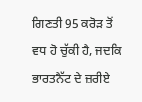ਗਿਣਤੀ 95 ਕਰੋੜ ਤੋਂ ਵਧ ਹੋ ਚੁੱਕੀ ਹੈ, ਜਦਕਿ ਭਾਰਤਨੈੱਟ ਦੇ ਜ਼ਰੀਏ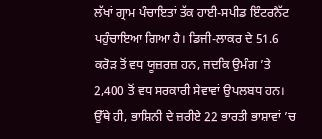ਲੱਖਾਂ ਗ੍ਰਾਮ ਪੰਚਾਇਤਾਂ ਤੱਕ ਹਾਈ-ਸਪੀਡ ਇੰਟਰਨੈੱਟ ਪਹੁੰਚਾਇਆ ਗਿਆ ਹੈ। ਡਿਜੀ-ਲਾਕਰ ਦੇ 51.6 ਕਰੋੜ ਤੋਂ ਵਧ ਯੂਜ਼ਰਜ਼ ਹਨ, ਜਦਕਿ ਉਮੰਗ ’ਤੇ 2,400 ਤੋਂ ਵਧ ਸਰਕਾਰੀ ਸੇਵਾਵਾਂ ਉਪਲਬਧ ਹਨ। ਉੱਥੇ ਹੀ, ਭਾਸ਼ਿਨੀ ਦੇ ਜ਼ਰੀਏ 22 ਭਾਰਤੀ ਭਾਸ਼ਾਵਾਂ ’ਚ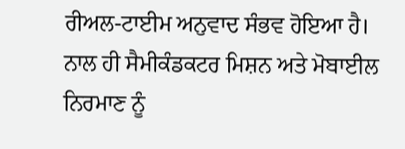ਰੀਅਲ-ਟਾਈਮ ਅਨੁਵਾਦ ਸੰਭਵ ਹੋਇਆ ਹੈ। ਨਾਲ ਹੀ ਸੈਮੀਕੰਡਕਟਰ ਮਿਸ਼ਨ ਅਤੇ ਮੋਬਾਈਲ ਨਿਰਮਾਣ ਨੂੰ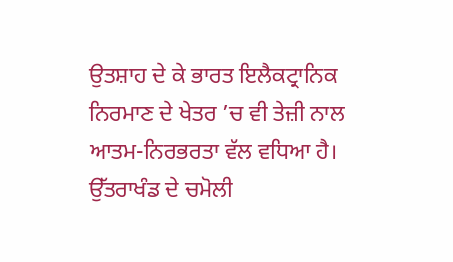ਉਤਸ਼ਾਹ ਦੇ ਕੇ ਭਾਰਤ ਇਲੈਕਟ੍ਰਾਨਿਕ ਨਿਰਮਾਣ ਦੇ ਖੇਤਰ ’ਚ ਵੀ ਤੇਜ਼ੀ ਨਾਲ ਆਤਮ-ਨਿਰਭਰਤਾ ਵੱਲ ਵਧਿਆ ਹੈ।
ਉੱਤਰਾਖੰਡ ਦੇ ਚਮੋਲੀ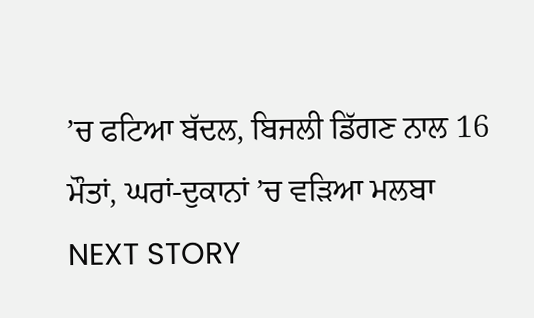’ਚ ਫਟਿਆ ਬੱਦਲ, ਬਿਜਲੀ ਡਿੱਗਣ ਨਾਲ 16 ਮੌਤਾਂ, ਘਰਾਂ-ਦੁਕਾਨਾਂ ’ਚ ਵੜਿਆ ਮਲਬਾ
NEXT STORY